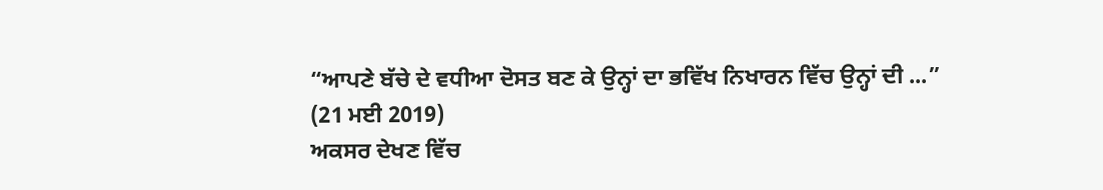“ਆਪਣੇ ਬੱਚੇ ਦੇ ਵਧੀਆ ਦੋਸਤ ਬਣ ਕੇ ਉਨ੍ਹਾਂ ਦਾ ਭਵਿੱਖ ਨਿਖਾਰਨ ਵਿੱਚ ਉਨ੍ਹਾਂ ਦੀ ...”
(21 ਮਈ 2019)
ਅਕਸਰ ਦੇਖਣ ਵਿੱਚ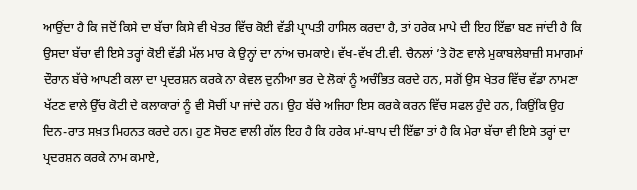ਆਉਂਦਾ ਹੈ ਕਿ ਜਦੋਂ ਕਿਸੇ ਦਾ ਬੱਚਾ ਕਿਸੇ ਵੀ ਖੇਤਰ ਵਿੱਚ ਕੋਈ ਵੱਡੀ ਪ੍ਰਾਪਤੀ ਹਾਸਿਲ ਕਰਦਾ ਹੈ, ਤਾਂ ਹਰੇਕ ਮਾਪੇ ਦੀ ਇਹ ਇੱਛਾ ਬਣ ਜਾਂਦੀ ਹੈ ਕਿ ਉਸਦਾ ਬੱਚਾ ਵੀ ਇਸੇ ਤਰ੍ਹਾਂ ਕੋਈ ਵੱਡੀ ਮੱਲ ਮਾਰ ਕੇ ਉਨ੍ਹਾਂ ਦਾ ਨਾਂਅ ਚਮਕਾਏ। ਵੱਖ-ਵੱਖ ਟੀ.ਵੀ. ਚੈਨਲਾਂ ’ਤੇ ਹੋਣ ਵਾਲੇ ਮੁਕਾਬਲੇਬਾਜ਼ੀ ਸਮਾਗਮਾਂ ਦੌਰਾਨ ਬੱਚੇ ਆਪਣੀ ਕਲਾ ਦਾ ਪ੍ਰਦਰਸ਼ਨ ਕਰਕੇ ਨਾ ਕੇਵਲ ਦੁਨੀਆ ਭਰ ਦੇ ਲੋਕਾਂ ਨੂੰ ਅਚੰਭਿਤ ਕਰਦੇ ਹਨ, ਸਗੋਂ ਉਸ ਖੇਤਰ ਵਿੱਚ ਵੱਡਾ ਨਾਮਣਾ ਖੱਟਣ ਵਾਲੇ ਉੱਚ ਕੋਟੀ ਦੇ ਕਲਾਕਾਰਾਂ ਨੂੰ ਵੀ ਸੋਚੀਂ ਪਾ ਜਾਂਦੇ ਹਨ। ਉਹ ਬੱਚੇ ਅਜਿਹਾ ਇਸ ਕਰਕੇ ਕਰਨ ਵਿੱਚ ਸਫਲ ਹੁੰਦੇ ਹਨ, ਕਿਉਂਕਿ ਉਹ ਦਿਨ-ਰਾਤ ਸਖ਼ਤ ਮਿਹਨਤ ਕਰਦੇ ਹਨ। ਹੁਣ ਸੋਚਣ ਵਾਲੀ ਗੱਲ ਇਹ ਹੈ ਕਿ ਹਰੇਕ ਮਾਂ-ਬਾਪ ਦੀ ਇੱਛਾ ਤਾਂ ਹੈ ਕਿ ਮੇਰਾ ਬੱਚਾ ਵੀ ਇਸੇ ਤਰ੍ਹਾਂ ਦਾ ਪ੍ਰਦਰਸ਼ਨ ਕਰਕੇ ਨਾਮ ਕਮਾਏ,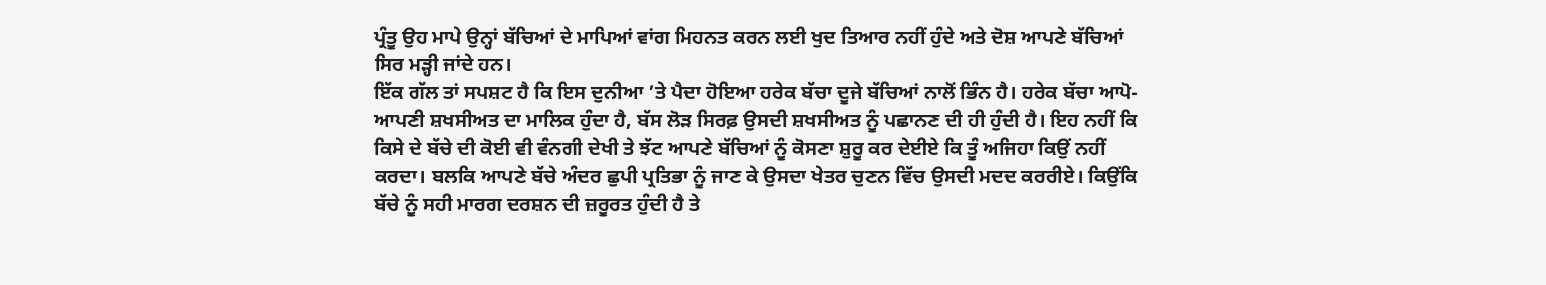ਪ੍ਰੰਤੂ ਉਹ ਮਾਪੇ ਉਨ੍ਹਾਂ ਬੱਚਿਆਂ ਦੇ ਮਾਪਿਆਂ ਵਾਂਗ ਮਿਹਨਤ ਕਰਨ ਲਈ ਖੁਦ ਤਿਆਰ ਨਹੀਂ ਹੁੰਦੇ ਅਤੇ ਦੋਸ਼ ਆਪਣੇ ਬੱਚਿਆਂ ਸਿਰ ਮੜ੍ਹੀ ਜਾਂਦੇ ਹਨ।
ਇੱਕ ਗੱਲ ਤਾਂ ਸਪਸ਼ਟ ਹੈ ਕਿ ਇਸ ਦੁਨੀਆ ’ਤੇ ਪੈਦਾ ਹੋਇਆ ਹਰੇਕ ਬੱਚਾ ਦੂਜੇ ਬੱਚਿਆਂ ਨਾਲੋਂ ਭਿੰਨ ਹੈ। ਹਰੇਕ ਬੱਚਾ ਆਪੋ-ਆਪਣੀ ਸ਼ਖਸੀਅਤ ਦਾ ਮਾਲਿਕ ਹੁੰਦਾ ਹੈ, ਬੱਸ ਲੋੜ ਸਿਰਫ਼ ਉਸਦੀ ਸ਼ਖਸੀਅਤ ਨੂੰ ਪਛਾਨਣ ਦੀ ਹੀ ਹੁੰਦੀ ਹੈ। ਇਹ ਨਹੀਂ ਕਿ ਕਿਸੇ ਦੇ ਬੱਚੇ ਦੀ ਕੋਈ ਵੀ ਵੰਨਗੀ ਦੇਖੀ ਤੇ ਝੱਟ ਆਪਣੇ ਬੱਚਿਆਂ ਨੂੰ ਕੋਸਣਾ ਸ਼ੁਰੂ ਕਰ ਦੇਈਏ ਕਿ ਤੂੰ ਅਜਿਹਾ ਕਿਉਂ ਨਹੀਂ ਕਰਦਾ। ਬਲਕਿ ਆਪਣੇ ਬੱਚੇ ਅੰਦਰ ਛੁਪੀ ਪ੍ਰਤਿਭਾ ਨੂੰ ਜਾਣ ਕੇ ਉਸਦਾ ਖੇਤਰ ਚੁਣਨ ਵਿੱਚ ਉਸਦੀ ਮਦਦ ਕਰਰੀਏ। ਕਿਉਂਕਿ ਬੱਚੇ ਨੂੰ ਸਹੀ ਮਾਰਗ ਦਰਸ਼ਨ ਦੀ ਜ਼ਰੂਰਤ ਹੁੰਦੀ ਹੈ ਤੇ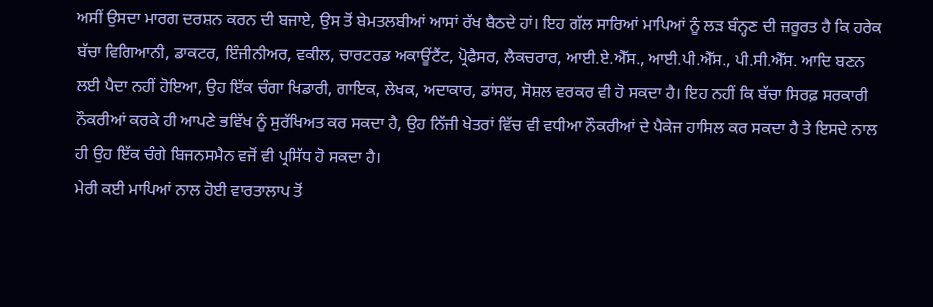ਅਸੀਂ ਉਸਦਾ ਮਾਰਗ ਦਰਸ਼ਨ ਕਰਨ ਦੀ ਬਜਾਏ, ਉਸ ਤੋਂ ਬੇਮਤਲਬੀਆਂ ਆਸਾਂ ਰੱਖ ਬੈਠਦੇ ਹਾਂ। ਇਹ ਗੱਲ ਸਾਰਿਆਂ ਮਾਪਿਆਂ ਨੂੰ ਲੜ ਬੰਨ੍ਹਣ ਦੀ ਜ਼ਰੂਰਤ ਹੈ ਕਿ ਹਰੇਕ ਬੱਚਾ ਵਿਗਿਆਨੀ, ਡਾਕਟਰ, ਇੰਜੀਨੀਅਰ, ਵਕੀਲ, ਚਾਰਟਰਡ ਅਕਾਊਂਟੈਂਟ, ਪ੍ਰੋਫੈਸਰ, ਲੈਕਚਰਾਰ, ਆਈ.ਏ.ਐੱਸ., ਆਈ.ਪੀ.ਐੱਸ., ਪੀ.ਸੀ.ਐੱਸ. ਆਦਿ ਬਣਨ ਲਈ ਪੈਦਾ ਨਹੀਂ ਹੋਇਆ, ਉਹ ਇੱਕ ਚੰਗਾ ਖਿਡਾਰੀ, ਗਾਇਕ, ਲੇਖਕ, ਅਦਾਕਾਰ, ਡਾਂਸਰ, ਸੋਸ਼ਲ ਵਰਕਰ ਵੀ ਹੋ ਸਕਦਾ ਹੈ। ਇਹ ਨਹੀਂ ਕਿ ਬੱਚਾ ਸਿਰਫ਼ ਸਰਕਾਰੀ ਨੌਕਰੀਆਂ ਕਰਕੇ ਹੀ ਆਪਣੇ ਭਵਿੱਖ ਨੂੰ ਸੁਰੱਖਿਅਤ ਕਰ ਸਕਦਾ ਹੈ, ਉਹ ਨਿੱਜੀ ਖੇਤਰਾਂ ਵਿੱਚ ਵੀ ਵਧੀਆ ਨੌਕਰੀਆਂ ਦੇ ਪੈਕੇਜ ਹਾਸਿਲ ਕਰ ਸਕਦਾ ਹੈ ਤੇ ਇਸਦੇ ਨਾਲ ਹੀ ਉਹ ਇੱਕ ਚੰਗੇ ਬਿਜਨਸਮੈਨ ਵਜੋਂ ਵੀ ਪ੍ਰਸਿੱਧ ਹੋ ਸਕਦਾ ਹੈ।
ਮੇਰੀ ਕਈ ਮਾਪਿਆਂ ਨਾਲ ਹੋਈ ਵਾਰਤਾਲਾਪ ਤੋਂ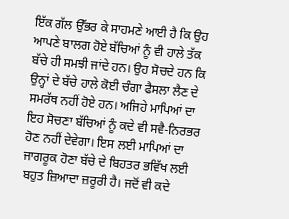ਇੱਕ ਗੱਲ ਉੱਭਰ ਕੇ ਸਾਹਮਣੇ ਆਈ ਹੈ ਕਿ ਉਹ ਆਪਣੇ ਬਾਲਗ ਹੋਏ ਬੱਚਿਆਂ ਨੂੰ ਵੀ ਹਾਲੇ ਤੱਕ ਬੱਚੇ ਹੀ ਸਮਝੀ ਜਾਂਦੇ ਹਨ। ਉਹ ਸੋਚਦੇ ਹਨ ਕਿ ਉਨ੍ਹਾਂ ਦੇ ਬੱਚੇ ਹਾਲੇ ਕੋਈ ਚੰਗਾ ਫੈਸਲਾ ਲੈਣ ਦੇ ਸਮਰੱਥ ਨਹੀਂ ਹੋਏ ਹਨ। ਅਜਿਹੇ ਮਾਪਿਆਂ ਦਾ ਇਹ ਸੋਚਣਾ ਬੱਚਿਆਂ ਨੂੰ ਕਦੇ ਵੀ ਸਵੈ-ਨਿਰਭਰ ਹੋਣ ਨਹੀਂ ਦੇਵੇਗਾ। ਇਸ ਲਈ ਮਾਪਿਆਂ ਦਾ ਜਾਗਰੂਕ ਹੋਣਾ ਬੱਚੇ ਦੇ ਬਿਹਤਰ ਭਵਿੱਖ ਲਈ ਬਹੁਤ ਜ਼ਿਆਦਾ ਜ਼ਰੂਰੀ ਹੈ। ਜਦੋਂ ਵੀ ਕਦੇ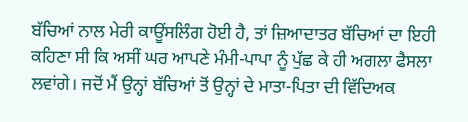ਬੱਚਿਆਂ ਨਾਲ ਮੇਰੀ ਕਾਊਂਸਲਿੰਗ ਹੋਈ ਹੈ, ਤਾਂ ਜ਼ਿਆਦਾਤਰ ਬੱਚਿਆਂ ਦਾ ਇਹੀ ਕਹਿਣਾ ਸੀ ਕਿ ਅਸੀਂ ਘਰ ਆਪਣੇ ਮੰਮੀ-ਪਾਪਾ ਨੂੰ ਪੁੱਛ ਕੇ ਹੀ ਅਗਲਾ ਫੈਸਲਾ ਲਵਾਂਗੇ। ਜਦੋਂ ਮੈਂ ਉਨ੍ਹਾਂ ਬੱਚਿਆਂ ਤੋਂ ਉਨ੍ਹਾਂ ਦੇ ਮਾਤਾ-ਪਿਤਾ ਦੀ ਵਿੱਦਿਅਕ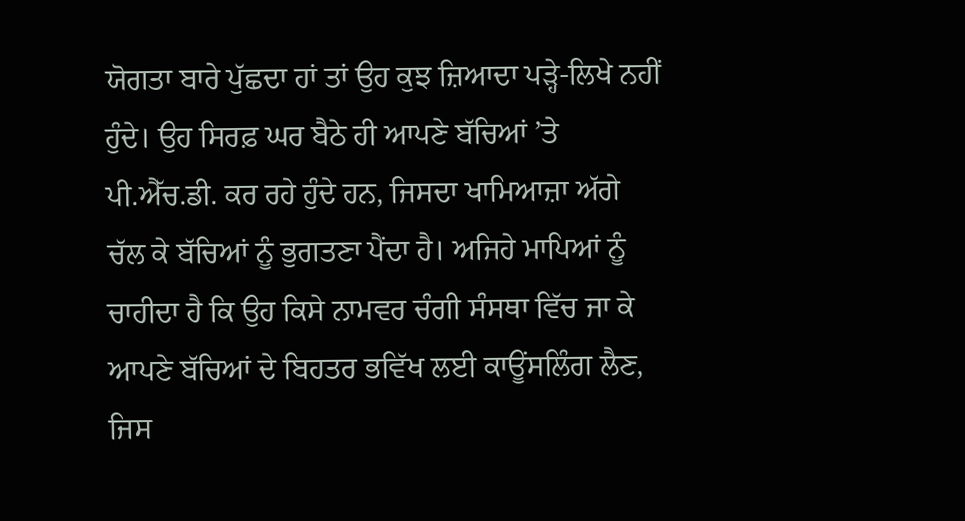ਯੋਗਤਾ ਬਾਰੇ ਪੁੱਛਦਾ ਹਾਂ ਤਾਂ ਉਹ ਕੁਝ ਜ਼ਿਆਦਾ ਪੜ੍ਹੇ-ਲਿਖੇ ਨਹੀਂ ਹੁੰਦੇ। ਉਹ ਸਿਰਫ਼ ਘਰ ਬੈਠੇ ਹੀ ਆਪਣੇ ਬੱਚਿਆਂ ’ਤੇ ਪੀ.ਐੱਚ.ਡੀ. ਕਰ ਰਹੇ ਹੁੰਦੇ ਹਨ, ਜਿਸਦਾ ਖਾਮਿਆਜ਼ਾ ਅੱਗੇ ਚੱਲ ਕੇ ਬੱਚਿਆਂ ਨੂੰ ਭੁਗਤਣਾ ਪੈਂਦਾ ਹੈ। ਅਜਿਹੇ ਮਾਪਿਆਂ ਨੂੰ ਚਾਹੀਦਾ ਹੈ ਕਿ ਉਹ ਕਿਸੇ ਨਾਮਵਰ ਚੰਗੀ ਸੰਸਥਾ ਵਿੱਚ ਜਾ ਕੇ ਆਪਣੇ ਬੱਚਿਆਂ ਦੇ ਬਿਹਤਰ ਭਵਿੱਖ ਲਈ ਕਾਊਂਸਲਿੰਗ ਲੈਣ, ਜਿਸ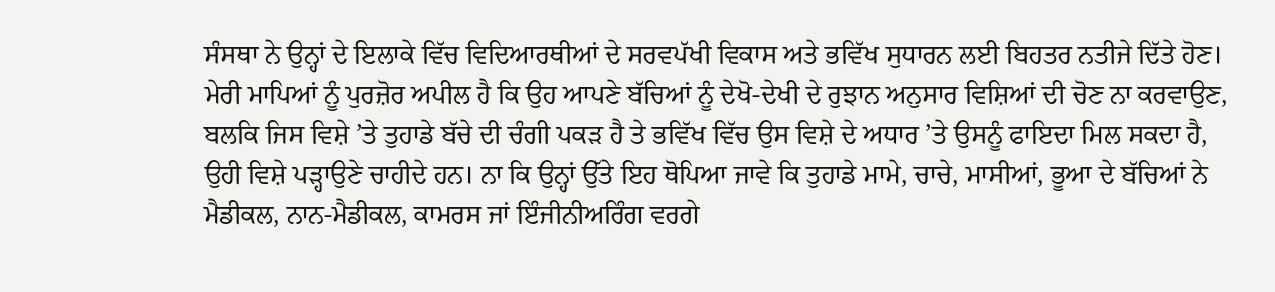ਸੰਸਥਾ ਨੇ ਉਨ੍ਹਾਂ ਦੇ ਇਲਾਕੇ ਵਿੱਚ ਵਿਦਿਆਰਥੀਆਂ ਦੇ ਸਰਵਪੱਖੀ ਵਿਕਾਸ ਅਤੇ ਭਵਿੱਖ ਸੁਧਾਰਨ ਲਈ ਬਿਹਤਰ ਨਤੀਜੇ ਦਿੱਤੇ ਹੋਣ।
ਮੇਰੀ ਮਾਪਿਆਂ ਨੂੰ ਪੁਰਜ਼ੋਰ ਅਪੀਲ ਹੈ ਕਿ ਉਹ ਆਪਣੇ ਬੱਚਿਆਂ ਨੂੰ ਦੇਖੋ-ਦੇਖੀ ਦੇ ਰੁਝਾਨ ਅਨੁਸਾਰ ਵਿਸ਼ਿਆਂ ਦੀ ਚੋਣ ਨਾ ਕਰਵਾਉਣ, ਬਲਕਿ ਜਿਸ ਵਿਸ਼ੇ ’ਤੇ ਤੁਹਾਡੇ ਬੱਚੇ ਦੀ ਚੰਗੀ ਪਕੜ ਹੈ ਤੇ ਭਵਿੱਖ ਵਿੱਚ ਉਸ ਵਿਸ਼ੇ ਦੇ ਅਧਾਰ ’ਤੇ ਉਸਨੂੰ ਫਾਇਦਾ ਮਿਲ ਸਕਦਾ ਹੈ, ਉਹੀ ਵਿਸ਼ੇ ਪੜ੍ਹਾਉਣੇ ਚਾਹੀਦੇ ਹਨ। ਨਾ ਕਿ ਉਨ੍ਹਾਂ ਉੱਤੇ ਇਹ ਥੋਪਿਆ ਜਾਵੇ ਕਿ ਤੁਹਾਡੇ ਮਾਮੇ, ਚਾਚੇ, ਮਾਸੀਆਂ, ਭੂਆ ਦੇ ਬੱਚਿਆਂ ਨੇ ਮੈਡੀਕਲ, ਨਾਨ-ਮੈਡੀਕਲ, ਕਾਮਰਸ ਜਾਂ ਇੰਜੀਨੀਅਰਿੰਗ ਵਰਗੇ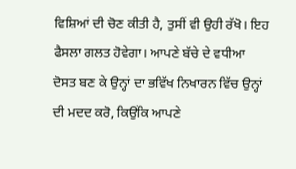ਵਿਸ਼ਿਆਂ ਦੀ ਚੋਣ ਕੀਤੀ ਹੈ, ਤੁਸੀਂ ਵੀ ਉਹੀ ਰੱਖੋ। ਇਹ ਫੈਸਲਾ ਗਲਤ ਹੋਵੇਗਾ। ਆਪਣੇ ਬੱਚੇ ਦੇ ਵਧੀਆ ਦੋਸਤ ਬਣ ਕੇ ਉਨ੍ਹਾਂ ਦਾ ਭਵਿੱਖ ਨਿਖਾਰਨ ਵਿੱਚ ਉਨ੍ਹਾਂ ਦੀ ਮਦਦ ਕਰੋ, ਕਿਉਂਕਿ ਆਪਣੇ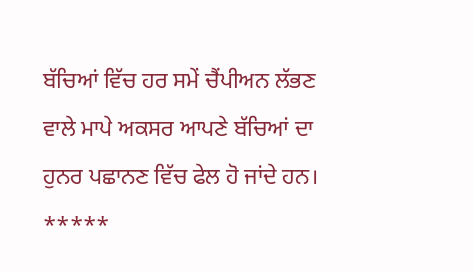ਬੱਚਿਆਂ ਵਿੱਚ ਹਰ ਸਮੇਂ ਚੈਂਪੀਅਨ ਲੱਭਣ ਵਾਲੇ ਮਾਪੇ ਅਕਸਰ ਆਪਣੇ ਬੱਚਿਆਂ ਦਾ ਹੁਨਰ ਪਛਾਨਣ ਵਿੱਚ ਫੇਲ ਹੋ ਜਾਂਦੇ ਹਨ।
*****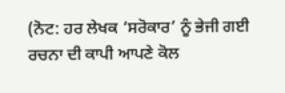(ਨੋਟ: ਹਰ ਲੇਖਕ ‘ਸਰੋਕਾਰ’ ਨੂੰ ਭੇਜੀ ਗਈ ਰਚਨਾ ਦੀ ਕਾਪੀ ਆਪਣੇ ਕੋਲ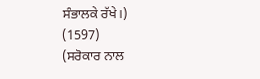ਸੰਭਾਲਕੇ ਰੱਖੇ।)
(1597)
(ਸਰੋਕਾਰ ਨਾਲ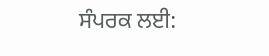ਸੰਪਰਕ ਲਈ: